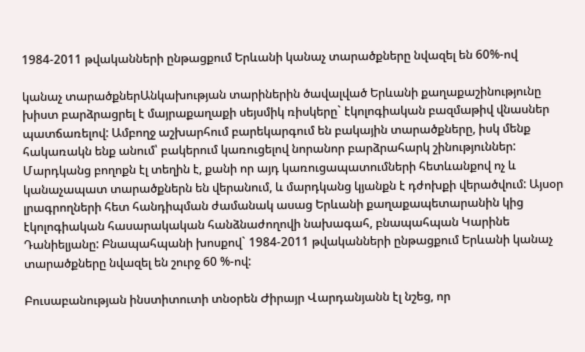1984-2011 թվականների ընթացքում Երևանի կանաչ տարածքները նվազել են 60%-ով

կանաչ տարածքներԱնկախության տարիներին ծավալված Երևանի քաղաքաշինությունը խիստ բարձրացրել է մայրաքաղաքի սեյսմիկ ռիսկերը` էկոլոգիական բազմաթիվ վնասներ պատճառելով: Ամբողջ աշխարհում բարեկարգում են բակային տարածքները, իսկ մենք հակառակն ենք անում՝ բակերում կառուցելով նորանոր բարձրահարկ շինություններ: Մարդկանց բողոքն էլ տեղին է, քանի որ այդ կառուցապատումների հետևանքով ոչ և կանաչապատ տարածքներն են վերանում, և մարդկանց կյանքն է դժոխքի վերածվում: Այսօր լրագրողների հետ հանդիպման ժամանակ ասաց Երևանի քաղաքապետարանին կից էկոլոգիական հասարակական հանձնաժողովի նախագահ, բնապահպան Կարինե Դանիելյանը: Բնապահպանի խոսքով` 1984-2011 թվականների ընթացքում Երևանի կանաչ տարածքները նվազել են շուրջ 60 %-ով:

Բուսաբանության ինստիտուտի տնօրեն Ժիրայր Վարդանյանն էլ նշեց, որ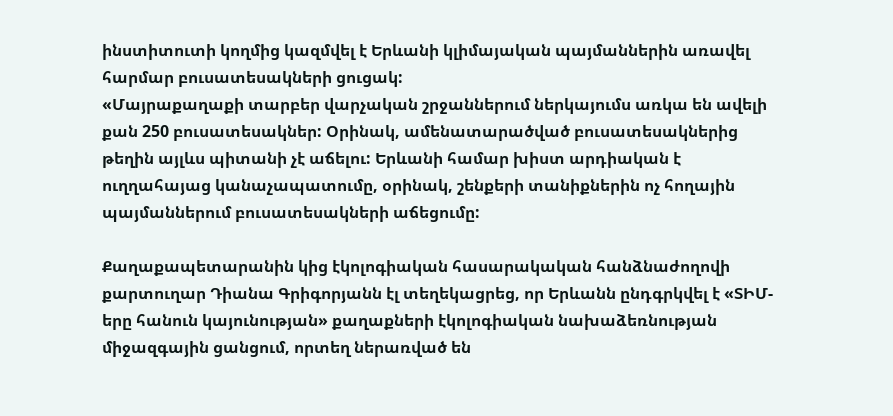ինստիտուտի կողմից կազմվել է Երևանի կլիմայական պայմաններին առավել հարմար բուսատեսակների ցուցակ:
«Մայրաքաղաքի տարբեր վարչական շրջաններում ներկայումս առկա են ավելի քան 250 բուսատեսակներ: Օրինակ, ամենատարածված բուսատեսակներից թեղին այլևս պիտանի չէ աճելու: Երևանի համար խիստ արդիական է ուղղահայաց կանաչապատումը, օրինակ, շենքերի տանիքներին ոչ հողային պայմաններում բուսատեսակների աճեցումը:

Քաղաքապետարանին կից էկոլոգիական հասարակական հանձնաժողովի քարտուղար Դիանա Գրիգորյանն էլ տեղեկացրեց, որ Երևանն ընդգրկվել է «ՏԻՄ-երը հանուն կայունության» քաղաքների էկոլոգիական նախաձեռնության միջազգային ցանցում, որտեղ ներառված են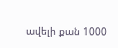ավելի քան 1000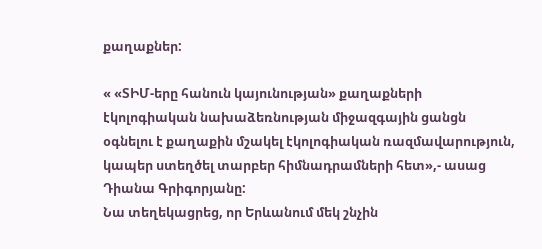քաղաքներ:

« «ՏԻՄ-երը հանուն կայունության» քաղաքների էկոլոգիական նախաձեռնության միջազգային ցանցն օգնելու է քաղաքին մշակել էկոլոգիական ռազմավարություն, կապեր ստեղծել տարբեր հիմնադրամների հետ»,- ասաց Դիանա Գրիգորյանը:
Նա տեղեկացրեց, որ Երևանում մեկ շնչին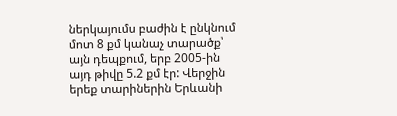ներկայումս բաժին է ընկնում մոտ 8 քմ կանաչ տարածք՝ այն դեպքում, երբ 2005-ին այդ թիվը 5.2 քմ էր: Վերջին երեք տարիներին Երևանի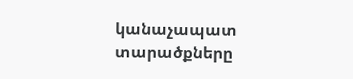կանաչապատ տարածքները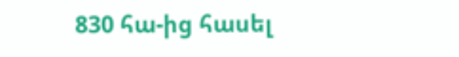830 հա-ից հասել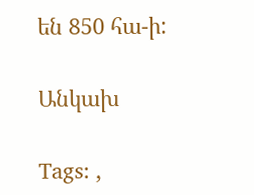են 850 հա-ի:

Անկախ

Tags: ,